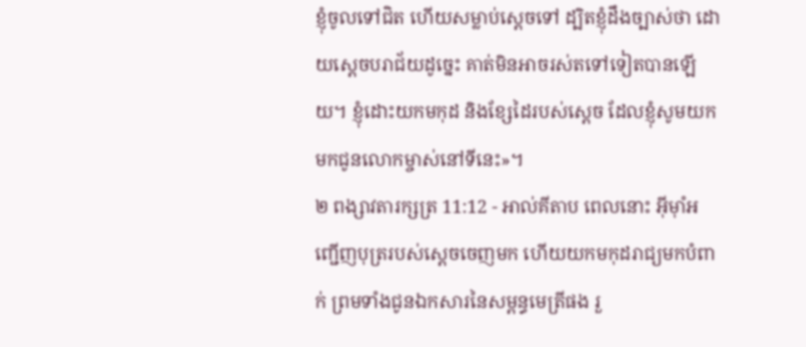ខ្ញុំចូលទៅជិត ហើយសម្លាប់ស្តេចទៅ ដ្បិតខ្ញុំដឹងច្បាស់ថា ដោយស្តេចបរាជ័យដូច្នេះ គាត់មិនអាចរស់តទៅទៀតបានឡើយ។ ខ្ញុំដោះយកមកុដ និងខ្សែដៃរបស់ស្តេច ដែលខ្ញុំសូមយកមកជូនលោកម្ចាស់នៅទីនេះ»។
២ ពង្សាវតារក្សត្រ 11:12 - អាល់គីតាប ពេលនោះ អ៊ីមុាំអញ្ជើញបុត្ររបស់ស្តេចចេញមក ហើយយកមកុដរាជ្យមកបំពាក់ ព្រមទាំងជូនឯកសារនៃសម្ពន្ធមេត្រីផង រួ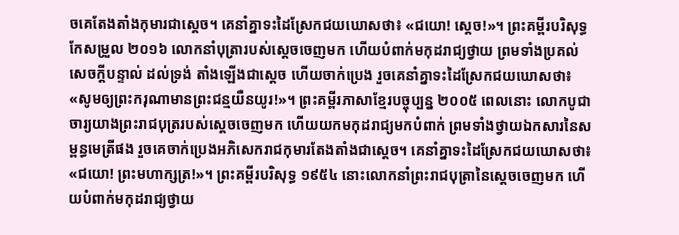ចគេតែងតាំងកុមារជាស្តេច។ គេនាំគ្នាទះដៃស្រែកជយឃោសថា៖ «ជយោ! ស្តេច!»។ ព្រះគម្ពីរបរិសុទ្ធកែសម្រួល ២០១៦ លោកនាំបុត្រារបស់ស្ដេចចេញមក ហើយបំពាក់មកុដរាជ្យថ្វាយ ព្រមទាំងប្រគល់សេចក្ដីបន្ទាល់ ដល់ទ្រង់ តាំងឡើងជាស្ដេច ហើយចាក់ប្រេង រួចគេនាំគ្នាទះដៃស្រែកជយឃោសថា៖ «សូមឲ្យព្រះករុណាមានព្រះជន្មយឺនយូរ!»។ ព្រះគម្ពីរភាសាខ្មែរបច្ចុប្បន្ន ២០០៥ ពេលនោះ លោកបូជាចារ្យយាងព្រះរាជបុត្ររបស់ស្ដេចចេញមក ហើយយកមកុដរាជ្យមកបំពាក់ ព្រមទាំងថ្វាយឯកសារនៃសម្ពន្ធមេត្រីផង រួចគេចាក់ប្រេងអភិសេករាជកុមារតែងតាំងជាស្ដេច។ គេនាំគ្នាទះដៃស្រែកជយឃោសថា៖ «ជយោ! ព្រះមហាក្សត្រ!»។ ព្រះគម្ពីរបរិសុទ្ធ ១៩៥៤ នោះលោកនាំព្រះរាជបុត្រានៃស្តេចចេញមក ហើយបំពាក់មកុដរាជ្យថ្វាយ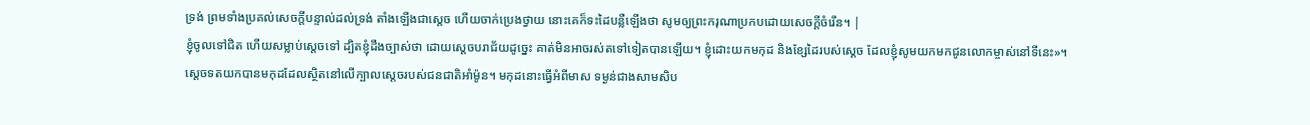ទ្រង់ ព្រមទាំងប្រគល់សេចក្ដីបន្ទាល់ដល់ទ្រង់ តាំងឡើងជាស្តេច ហើយចាក់ប្រេងថ្វាយ នោះគេក៏ទះដៃបន្លឺឡើងថា សូមឲ្យព្រះករុណាប្រកបដោយសេចក្ដីចំរើន។ |
ខ្ញុំចូលទៅជិត ហើយសម្លាប់ស្តេចទៅ ដ្បិតខ្ញុំដឹងច្បាស់ថា ដោយស្តេចបរាជ័យដូច្នេះ គាត់មិនអាចរស់តទៅទៀតបានឡើយ។ ខ្ញុំដោះយកមកុដ និងខ្សែដៃរបស់ស្តេច ដែលខ្ញុំសូមយកមកជូនលោកម្ចាស់នៅទីនេះ»។
ស្តេចទតយកបានមកុដដែលស្ថិតនៅលើក្បាលស្តេចរបស់ជនជាតិអាំម៉ូន។ មកុដនោះធ្វើអំពីមាស ទម្ងន់ជាងសាមសិប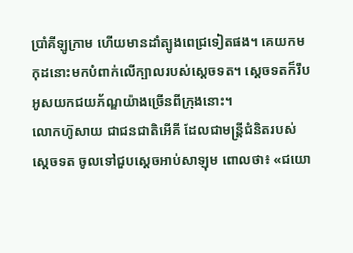ប្រាំគីឡូក្រាម ហើយមានដាំត្បូងពេជ្រទៀតផង។ គេយកមកុដនោះមកបំពាក់លើក្បាលរបស់ស្តេចទត។ ស្តេចទតក៏រឹបអូសយកជយភ័ណ្ឌយ៉ាងច្រើនពីក្រុងនោះ។
លោកហ៊ូសាយ ជាជនជាតិអើគី ដែលជាមន្ត្រីជំនិតរបស់ស្តេចទត ចូលទៅជួបស្តេចអាប់សាឡុម ពោលថា៖ «ជយោ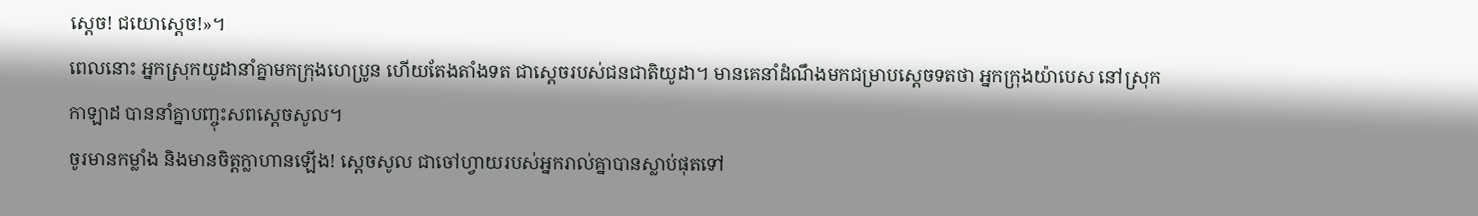ស្តេច! ជយោស្តេច!»។
ពេលនោះ អ្នកស្រុកយូដានាំគ្នាមកក្រុងហេប្រូន ហើយតែងតាំងទត ជាស្ដេចរបស់ជនជាតិយូដា។ មានគេនាំដំណឹងមកជម្រាបស្តេចទតថា អ្នកក្រុងយ៉ាបេស នៅស្រុកកាឡាដ បាននាំគ្នាបញ្ចុះសពស្តេចសូល។
ចូរមានកម្លាំង និងមានចិត្តក្លាហានឡើង! ស្តេចសូល ជាចៅហ្វាយរបស់អ្នករាល់គ្នាបានស្លាប់ផុតទៅ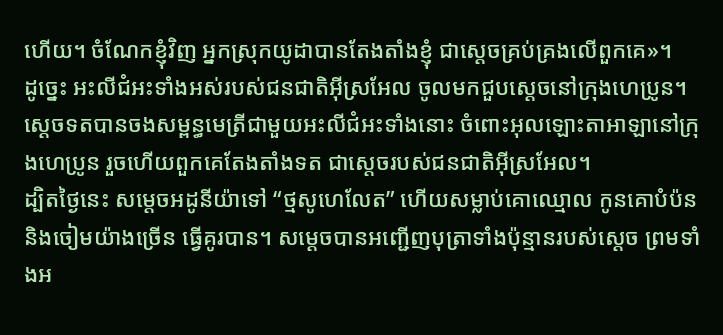ហើយ។ ចំណែកខ្ញុំវិញ អ្នកស្រុកយូដាបានតែងតាំងខ្ញុំ ជាស្តេចគ្រប់គ្រងលើពួកគេ»។
ដូច្នេះ អះលីជំអះទាំងអស់របស់ជនជាតិអ៊ីស្រអែល ចូលមកជួបស្តេចនៅក្រុងហេប្រូន។ ស្តេចទតបានចងសម្ពន្ធមេត្រីជាមួយអះលីជំអះទាំងនោះ ចំពោះអុលឡោះតាអាឡានៅក្រុងហេប្រូន រួចហើយពួកគេតែងតាំងទត ជាស្តេចរបស់ជនជាតិអ៊ីស្រអែល។
ដ្បិតថ្ងៃនេះ សម្តេចអដូនីយ៉ាទៅ “ថ្មសូហេលែត” ហើយសម្លាប់គោឈ្មោល កូនគោបំប៉ន និងចៀមយ៉ាងច្រើន ធ្វើគូរបាន។ សម្តេចបានអញ្ជើញបុត្រាទាំងប៉ុន្មានរបស់ស្តេច ព្រមទាំងអ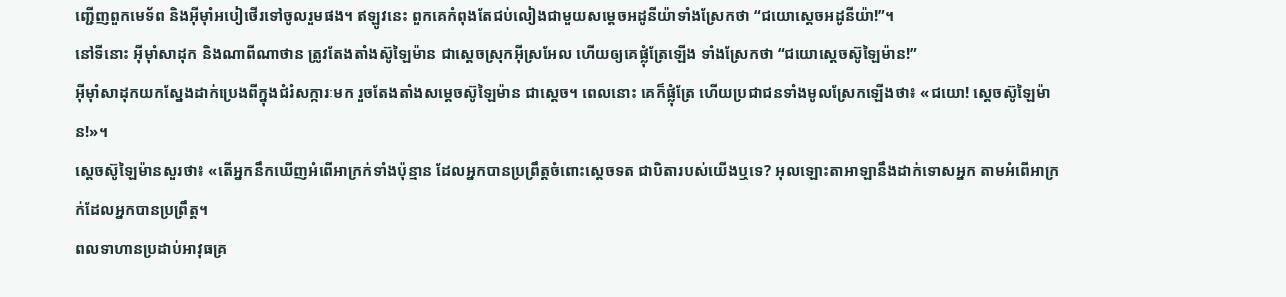ញ្ជើញពួកមេទ័ព និងអ៊ីមុាំអបៀថើរទៅចូលរួមផង។ ឥឡូវនេះ ពួកគេកំពុងតែជប់លៀងជាមួយសម្តេចអដូនីយ៉ាទាំងស្រែកថា “ជយោស្តេចអដូនីយ៉ា!”។
នៅទីនោះ អ៊ីមុាំសាដុក និងណាពីណាថាន ត្រូវតែងតាំងស៊ូឡៃម៉ាន ជាស្តេចស្រុកអ៊ីស្រអែល ហើយឲ្យគេផ្លុំត្រែឡើង ទាំងស្រែកថា “ជយោស្តេចស៊ូឡៃម៉ាន!”
អ៊ីមុាំសាដុកយកស្នែងដាក់ប្រេងពីក្នុងជំរំសក្ការៈមក រួចតែងតាំងសម្តេចស៊ូឡៃម៉ាន ជាស្តេច។ ពេលនោះ គេក៏ផ្លុំត្រែ ហើយប្រជាជនទាំងមូលស្រែកឡើងថា៖ «ជយោ! ស្តេចស៊ូឡៃម៉ាន!»។
ស្តេចស៊ូឡៃម៉ានសួរថា៖ «តើអ្នកនឹកឃើញអំពើអាក្រក់ទាំងប៉ុន្មាន ដែលអ្នកបានប្រព្រឹត្តចំពោះស្តេចទត ជាបិតារបស់យើងឬទេ? អុលឡោះតាអាឡានឹងដាក់ទោសអ្នក តាមអំពើអាក្រក់ដែលអ្នកបានប្រព្រឹត្ត។
ពលទាហានប្រដាប់អាវុធគ្រ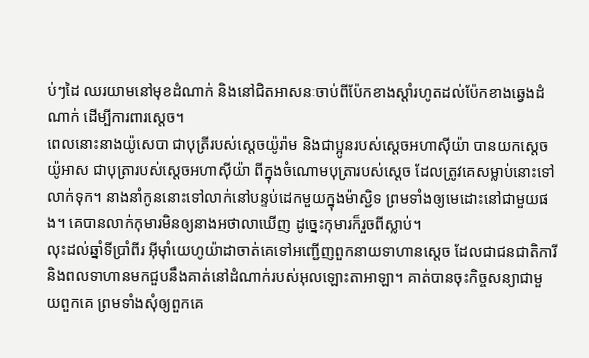ប់ៗដៃ ឈរយាមនៅមុខដំណាក់ និងនៅជិតអាសនៈចាប់ពីប៉ែកខាងស្តាំរហូតដល់ប៉ែកខាងឆ្វេងដំណាក់ ដើម្បីការពារស្តេច។
ពេលនោះនាងយ៉ូសេបា ជាបុត្រីរបស់ស្តេចយ៉ូរ៉ាម និងជាប្អូនរបស់ស្តេចអហាស៊ីយ៉ា បានយកស្តេចយ៉ូអាស ជាបុត្រារបស់ស្តេចអហាស៊ីយ៉ា ពីក្នុងចំណោមបុត្រារបស់ស្តេច ដែលត្រូវគេសម្លាប់នោះទៅលាក់ទុក។ នាងនាំកូននោះទៅលាក់នៅបន្ទប់ដេកមួយក្នុងម៉ាស្ជិទ ព្រមទាំងឲ្យមេដោះនៅជាមួយផង។ គេបានលាក់កុមារមិនឲ្យនាងអថាលាឃើញ ដូច្នេះកុមារក៏រួចពីស្លាប់។
លុះដល់ឆ្នាំទីប្រាំពីរ អ៊ីមុាំយេហូយ៉ាដាចាត់គេទៅអញ្ជើញពួកនាយទាហានស្តេច ដែលជាជនជាតិការី និងពលទាហានមកជួបនឹងគាត់នៅដំណាក់របស់អុលឡោះតាអាឡា។ គាត់បានចុះកិច្ចសន្យាជាមួយពួកគេ ព្រមទាំងសុំឲ្យពួកគេ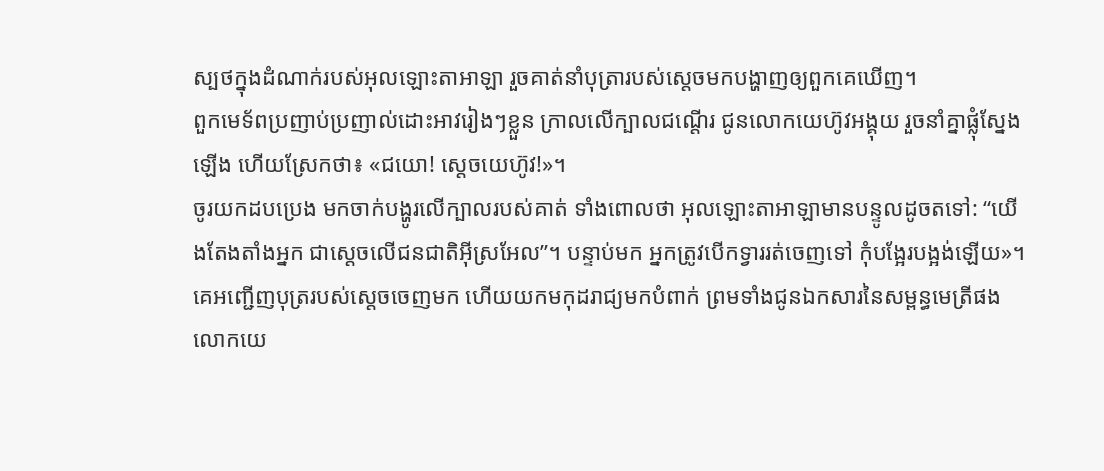ស្បថក្នុងដំណាក់របស់អុលឡោះតាអាឡា រួចគាត់នាំបុត្រារបស់ស្តេចមកបង្ហាញឲ្យពួកគេឃើញ។
ពួកមេទ័ពប្រញាប់ប្រញាល់ដោះអាវរៀងៗខ្លួន ក្រាលលើក្បាលជណ្តើរ ជូនលោកយេហ៊ូវអង្គុយ រួចនាំគ្នាផ្លុំស្នែងឡើង ហើយស្រែកថា៖ «ជយោ! ស្តេចយេហ៊ូវ!»។
ចូរយកដបប្រេង មកចាក់បង្ហូរលើក្បាលរបស់គាត់ ទាំងពោលថា អុលឡោះតាអាឡាមានបន្ទូលដូចតទៅ: “យើងតែងតាំងអ្នក ជាស្តេចលើជនជាតិអ៊ីស្រអែល”។ បន្ទាប់មក អ្នកត្រូវបើកទ្វាររត់ចេញទៅ កុំបង្អែរបង្អង់ឡើយ»។
គេអញ្ជើញបុត្ររបស់ស្តេចចេញមក ហើយយកមកុដរាជ្យមកបំពាក់ ព្រមទាំងជូនឯកសារនៃសម្ពន្ធមេត្រីផង លោកយេ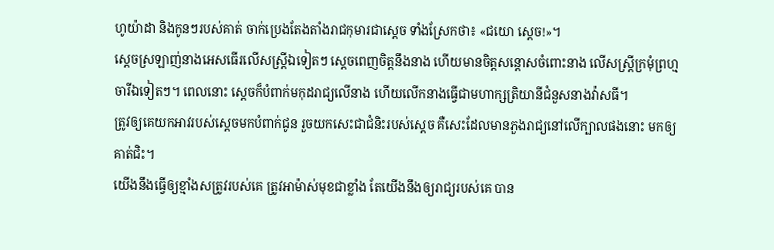ហូយ៉ាដា និងកូនៗរបស់គាត់ ចាក់ប្រេងតែងតាំងរាជកុមារជាស្តេច ទាំងស្រែកថា៖ «ជយោ ស្តេច!»។
ស្តេចស្រឡាញ់នាងអេសធើរលើសស្ត្រីឯទៀតៗ ស្ដេចពេញចិត្តនឹងនាង ហើយមានចិត្តសន្ដោសចំពោះនាង លើសស្ត្រីក្រមុំព្រហ្មចារីឯទៀតៗ។ ពេលនោះ ស្ដេចក៏បំពាក់មកុដរាជ្យលើនាង ហើយលើកនាងធ្វើជាមហាក្សត្រិយានីជំនួសនាងវ៉ាសធី។
ត្រូវឲ្យគេយកអាវរបស់ស្តេចមកបំពាក់ជូន រួចយកសេះជាជំនិះរបស់ស្តេច គឺសេះដែលមានភួងរាជ្យនៅលើក្បាលផងនោះ មកឲ្យគាត់ជិះ។
យើងនឹងធ្វើឲ្យខ្មាំងសត្រូវរបស់គេ ត្រូវអាម៉ាស់មុខជាខ្លាំង តែយើងនឹងឲ្យរាជ្យរបស់គេ បាន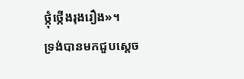ថ្កុំថ្កើងរុងរឿង»។
ទ្រង់បានមកជួបស្តេច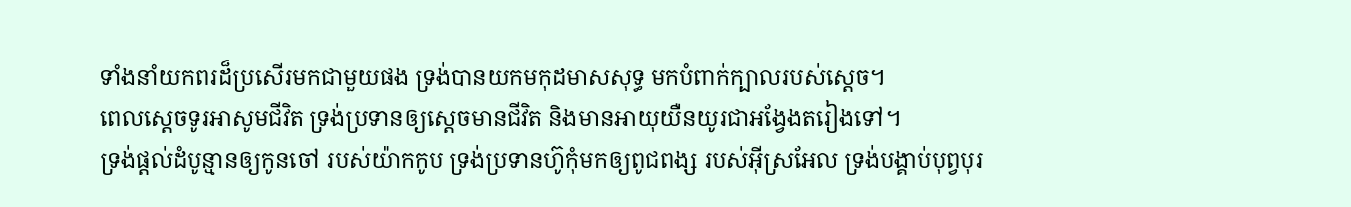ទាំងនាំយកពរដ៏ប្រសើរមកជាមួយផង ទ្រង់បានយកមកុដមាសសុទ្ធ មកបំពាក់ក្បាលរបស់ស្តេច។
ពេលស្តេចទូរអាសូមជីវិត ទ្រង់ប្រទានឲ្យស្ដេចមានជីវិត និងមានអាយុយឺនយូរជាអង្វែងតរៀងទៅ។
ទ្រង់ផ្តល់ដំបូន្មានឲ្យកូនចៅ របស់យ៉ាកកូប ទ្រង់ប្រទានហ៊ូកុំមកឲ្យពូជពង្ស របស់អ៊ីស្រអែល ទ្រង់បង្គាប់បុព្វបុរ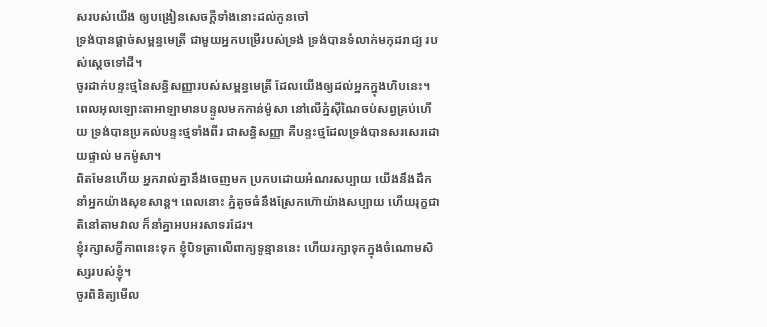សរបស់យើង ឲ្យបង្រៀនសេចក្ដីទាំងនោះដល់កូនចៅ
ទ្រង់បានផ្ដាច់សម្ពន្ធមេត្រី ជាមួយអ្នកបម្រើរបស់ទ្រង់ ទ្រង់បានទំលាក់មកុដរាជ្យ របស់ស្តេចទៅដី។
ចូរដាក់បន្ទះថ្មនៃសន្ធិសញ្ញារបស់សម្ពន្ធមេត្រី ដែលយើងឲ្យដល់អ្នកក្នុងហិបនេះ។
ពេលអុលឡោះតាអាឡាមានបន្ទូលមកកាន់ម៉ូសា នៅលើភ្នំស៊ីណៃចប់សព្វគ្រប់ហើយ ទ្រង់បានប្រគល់បន្ទះថ្មទាំងពីរ ជាសន្ធិសញ្ញា គឺបន្ទះថ្មដែលទ្រង់បានសរសេរដោយផ្ទាល់ មកម៉ូសា។
ពិតមែនហើយ អ្នករាល់គ្នានឹងចេញមក ប្រកបដោយអំណរសប្បាយ យើងនឹងដឹកនាំអ្នកយ៉ាងសុខសាន្ត។ ពេលនោះ ភ្នំតូចធំនឹងស្រែកហ៊ោយ៉ាងសប្បាយ ហើយរុក្ខជាតិនៅតាមវាល ក៏នាំគ្នាអបអរសាទរដែរ។
ខ្ញុំរក្សាសក្ខីភាពនេះទុក ខ្ញុំបិទត្រាលើពាក្យទូន្មាននេះ ហើយរក្សាទុកក្នុងចំណោមសិស្សរបស់ខ្ញុំ។
ចូរពិនិត្យមើល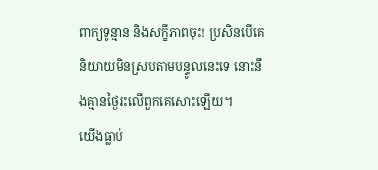ពាក្យទូន្មាន និងសក្ខីភាពចុះ! ប្រសិនបើគេនិយាយមិនស្របតាមបន្ទូលនេះទេ នោះនឹងគ្មានថ្ងៃរះលើពួកគេសោះឡើយ។
យើងធ្លាប់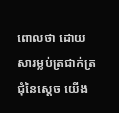ពោលថា ដោយសារម្លប់ត្រជាក់ត្រជុំនៃស្តេច យើង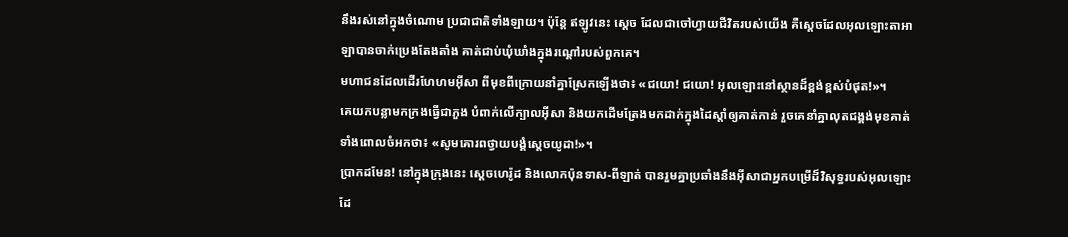នឹងរស់នៅក្នុងចំណោម ប្រជាជាតិទាំងឡាយ។ ប៉ុន្តែ ឥឡូវនេះ ស្តេច ដែលជាចៅហ្វាយជីវិតរបស់យើង គឺស្ដេចដែលអុលឡោះតាអាឡាបានចាក់ប្រេងតែងតាំង គាត់ជាប់ឃុំឃាំងក្នុងរណ្ដៅរបស់ពួកគេ។
មហាជនដែលដើរហែហមអ៊ីសា ពីមុខពីក្រោយនាំគ្នាស្រែកឡើងថា៖ «ជយោ! ជយោ! អុលឡោះនៅស្ថានដ៏ខ្ពង់ខ្ពស់បំផុត!»។
គេយកបន្លាមកក្រងធ្វើជាភួង បំពាក់លើក្បាលអ៊ីសា និងយកដើមត្រែងមកដាក់ក្នុងដៃស្ដាំឲ្យគាត់កាន់ រួចគេនាំគ្នាលុតជង្គង់មុខគាត់ ទាំងពោលចំអកថា៖ «សូមគោរពថ្វាយបង្គំស្ដេចយូដា!»។
ប្រាកដមែន! នៅក្នុងក្រុងនេះ ស្ដេចហេរ៉ូដ និងលោកប៉ុនទាស-ពីឡាត់ បានរួមគ្នាប្រឆាំងនឹងអ៊ីសាជាអ្នកបម្រើដ៏វិសុទ្ធរបស់អុលឡោះ ដែ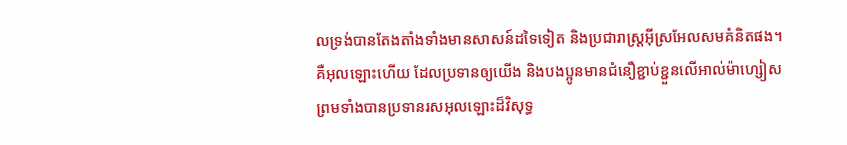លទ្រង់បានតែងតាំងទាំងមានសាសន៍ដទៃទៀត និងប្រជារាស្ដ្រអ៊ីស្រអែលសមគំនិតផង។
គឺអុលឡោះហើយ ដែលប្រទានឲ្យយើង និងបងប្អូនមានជំនឿខ្ជាប់ខ្ជួនលើអាល់ម៉ាហ្សៀស ព្រមទាំងបានប្រទានរសអុលឡោះដ៏វិសុទ្ធ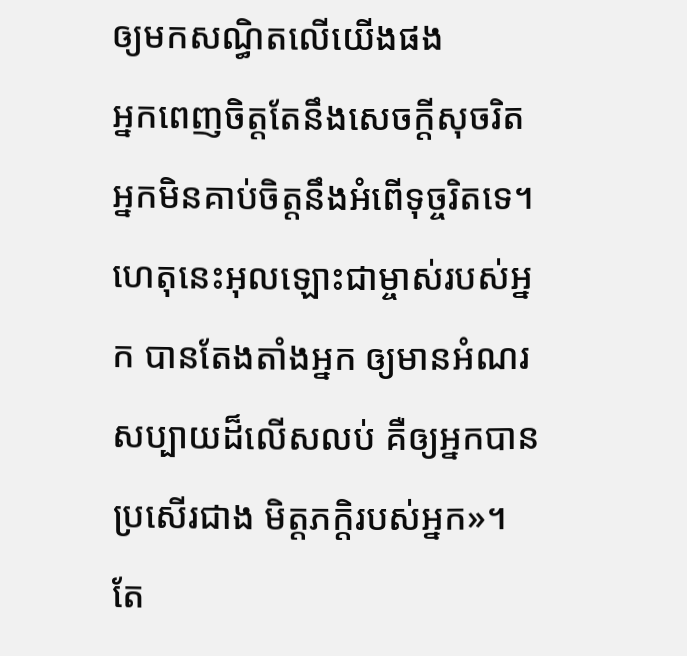ឲ្យមកសណ្ធិតលើយើងផង
អ្នកពេញចិត្តតែនឹងសេចក្ដីសុចរិត អ្នកមិនគាប់ចិត្តនឹងអំពើទុច្ចរិតទេ។ ហេតុនេះអុលឡោះជាម្ចាស់របស់អ្នក បានតែងតាំងអ្នក ឲ្យមានអំណរសប្បាយដ៏លើសលប់ គឺឲ្យអ្នកបានប្រសើរជាង មិត្ដភក្ដិរបស់អ្នក»។
តែ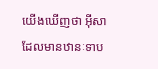យើងឃើញថា អ៊ីសាដែលមានឋានៈទាប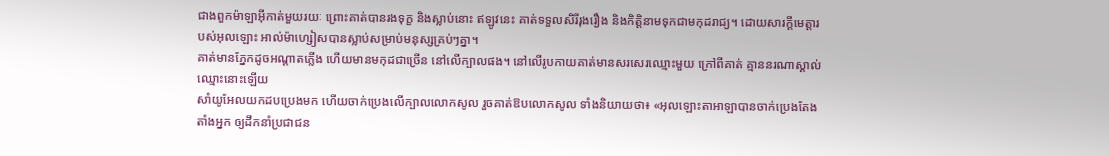ជាងពួកម៉ាឡាអ៊ីកាត់មួយរយៈ ព្រោះគាត់បានរងទុក្ខ និងស្លាប់នោះ ឥឡូវនេះ គាត់ទទួលសិរីរុងរឿង និងកិត្ដិនាមទុកជាមកុដរាជ្យ។ ដោយសារក្តីមេត្តារបស់អុលឡោះ អាល់ម៉ាហ្សៀសបានស្លាប់សម្រាប់មនុស្សគ្រប់ៗគ្នា។
គាត់មានភ្នែកដូចអណ្ដាតភ្លើង ហើយមានមកុដជាច្រើន នៅលើក្បាលផង។ នៅលើរូបកាយគាត់មានសរសេរឈ្មោះមួយ ក្រៅពីគាត់ គ្មាននរណាស្គាល់ឈ្មោះនោះឡើយ
សាំយូអែលយកដបប្រេងមក ហើយចាក់ប្រេងលើក្បាលលោកសូល រួចគាត់ឱបលោកសូល ទាំងនិយាយថា៖ «អុលឡោះតាអាឡាបានចាក់ប្រេងតែងតាំងអ្នក ឲ្យដឹកនាំប្រជាជន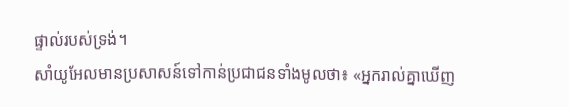ផ្ទាល់របស់ទ្រង់។
សាំយូអែលមានប្រសាសន៍ទៅកាន់ប្រជាជនទាំងមូលថា៖ «អ្នករាល់គ្នាឃើញ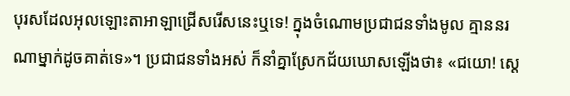បុរសដែលអុលឡោះតាអាឡាជ្រើសរើសនេះឬទេ! ក្នុងចំណោមប្រជាជនទាំងមូល គ្មាននរណាម្នាក់ដូចគាត់ទេ»។ ប្រជាជនទាំងអស់ ក៏នាំគ្នាស្រែកជ័យឃោសឡើងថា៖ «ជយោ! ស្តេ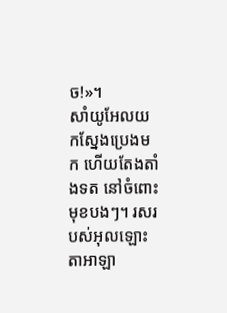ច!»។
សាំយូអែលយកស្នែងប្រេងមក ហើយតែងតាំងទត នៅចំពោះមុខបងៗ។ រសរបស់អុលឡោះតាអាឡា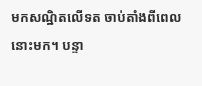មកសណ្ឋិតលើទត ចាប់តាំងពីពេលនោះមក។ បន្ទា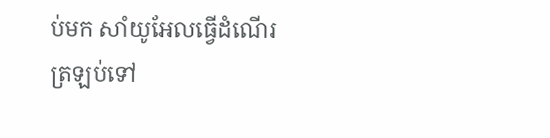ប់មក សាំយូអែលធ្វើដំណើរត្រឡប់ទៅ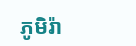ភូមិរ៉ា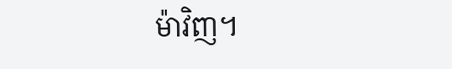ម៉ាវិញ។